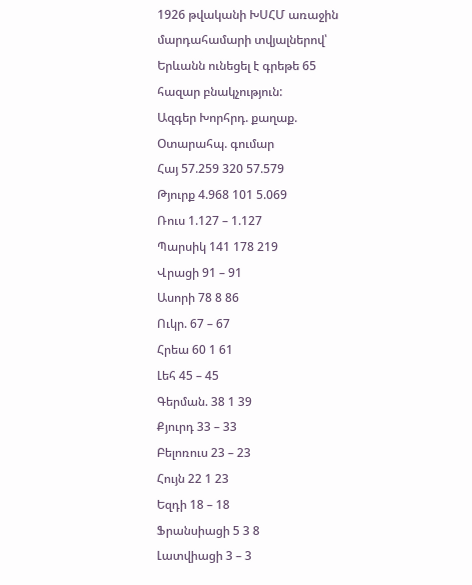1926 թվականի ԽՍՀՄ առաջին մարդահամարի տվյալներով՝ Երևանն ունեցել է գրեթե 65 հազար բնակչություն:
Ազգեր Խորհրդ. քաղաք. Օտարահպ. գումար
Հայ 57.259 320 57.579
Թյուրք 4.968 101 5.069
Ռուս 1.127 – 1.127
Պարսիկ 141 178 219
Վրացի 91 – 91
Ասորի 78 8 86
Ուկր. 67 – 67
Հրեա 60 1 61
Լեհ 45 – 45
Գերման. 38 1 39
Քյուրդ 33 – 33
Բելոռուս 23 – 23
Հույն 22 1 23
Եզդի 18 – 18
Ֆրանսիացի 5 3 8
Լատվիացի 3 – 3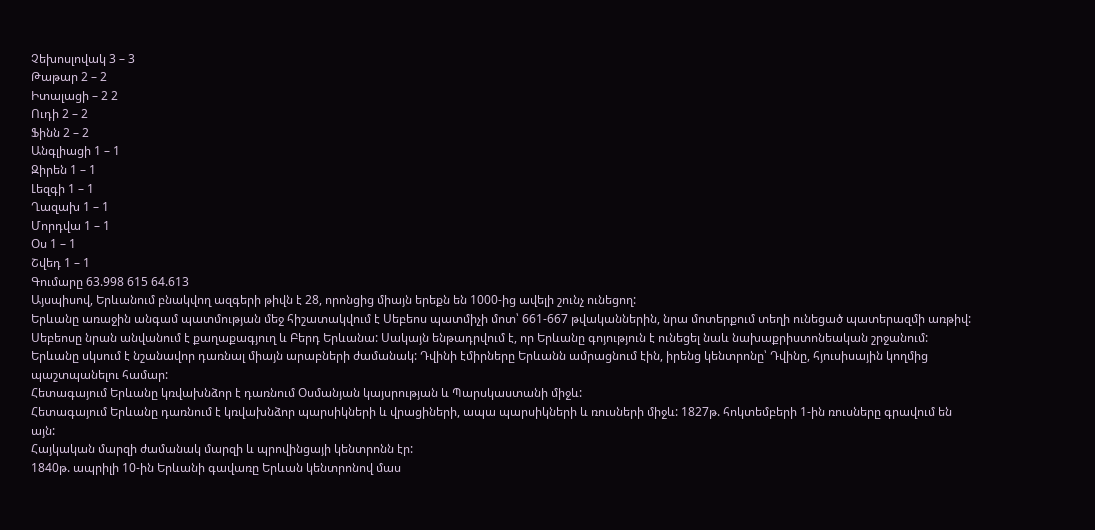Չեխոսլովակ 3 – 3
Թաթար 2 – 2
Իտալացի – 2 2
Ուդի 2 – 2
Ֆինն 2 – 2
Անգլիացի 1 – 1
Զիրեն 1 – 1
Լեզգի 1 – 1
Ղազախ 1 – 1
Մորդվա 1 – 1
Օս 1 – 1
Շվեդ 1 – 1
Գումարը 63.998 615 64.613
Այսպիսով, Երևանում բնակվող ազգերի թիվն է 28, որոնցից միայն երեքն են 1000-ից ավելի շունչ ունեցող:
Երևանը առաջին անգամ պատմության մեջ հիշատակվում է Սեբեոս պատմիչի մոտ՝ 661-667 թվականներին, նրա մոտերքում տեղի ունեցած պատերազմի առթիվ: Սեբեոսը նրան անվանում է քաղաքագյուղ և Բերդ Երևանա: Սակայն ենթադրվում է, որ Երևանը գոյություն է ունեցել նաև նախաքրիստոնեական շրջանում:
Երևանը սկսում է նշանավոր դառնալ միայն արաբների ժամանակ: Դվինի էմիրները Երևանն ամրացնում էին, իրենց կենտրոնը՝ Դվինը, հյուսիսային կողմից պաշտպանելու համար:
Հետագայում Երևանը կռվախնձոր է դառնում Օսմանյան կայսրության և Պարսկաստանի միջև:
Հետագայում Երևանը դառնում է կռվախնձոր պարսիկների և վրացիների, ապա պարսիկների և ռուսների միջև: 1827թ. հոկտեմբերի 1-ին ռուսները գրավում են այն:
Հայկական մարզի ժամանակ մարզի և պրովինցայի կենտրոնն էր:
1840թ. ապրիլի 10-ին Երևանի գավառը Երևան կենտրոնով մաս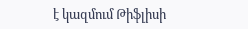է կազմում Թիֆլիսի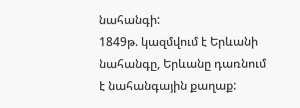նահանգի:
1849թ. կազմվում է Երևանի նահանգը, Երևանը դառնում է նահանգային քաղաք: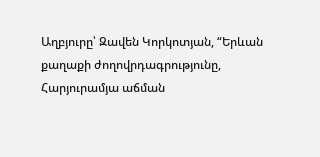Աղբյուրը՝ Զավեն Կորկոտյան, “Երևան քաղաքի ժողովրդագրությունը, Հարյուրամյա աճման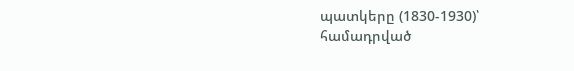պատկերը (1830-1930)՝ համադրված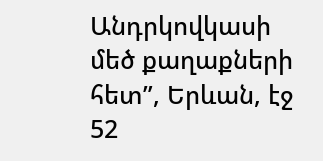Անդրկովկասի մեծ քաղաքների հետ”, Երևան, էջ 52